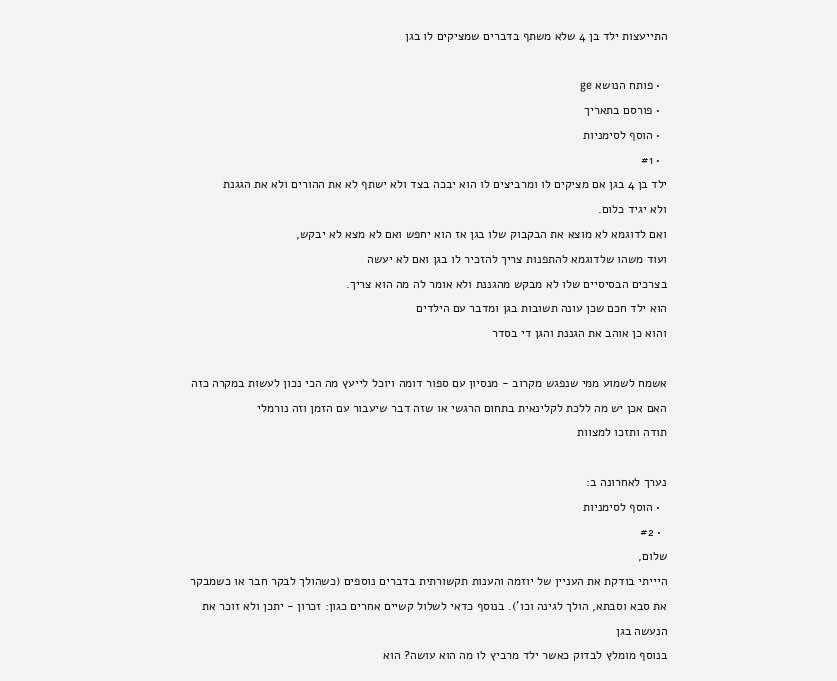התייעצות ילד בן 4 שלא משתף בדברים שמציקים לו בגן

  • פותח הנושא ge
  • פורסם בתאריך
  • הוסף לסימניות
  • #1
ילד בן 4 בגן אם מציקים לו ומרביצים לו הוא יבכה בצד ולא ישתף לא את ההורים ולא את הגגנת
ולא יגיד כלום.
ואם לדוגמא לא מוצא את הבקבוק שלו בגן אז הוא יחפש ואם לא מצא לא יבקש,
ועוד משהו שלדוגמא להתפנות צריך להזכיר לו בגן ואם לא יעשה
בצרכים הבסיסיים שלו לא מבקש מהגננת ולא אומר לה מה הוא צריך.
הוא ילד חכם שכן עונה תשובות בגן ומדבר עם הילדים
והוא כן אוהב את הגננת והגן די בסדר

אשמח לשמוע ממי שנפגש מקרוב - מנסיון עם ספור דומה ויוכל לייעץ מה הכי נכון לעשות במקרה כזה
האם אכן יש מה ללכת לקלינאית בתחום הרגשי או שזה דבר שיעבור עם הזמן וזה נורמלי
תודה ותזכו למצוות

נערך לאחרונה ב:
  • הוסף לסימניות
  • #2
שלום,
היייתי בודקת את העניין של יוזמה והענות תקשורתית בדברים נוספים (כשהולך לבקר חבר או כשמבקר את סבא וסבתא, הולך לגינה וכו'). בנוסף כדאי לשלול קשיים אחרים כגון: זכרון - יתכן ולא זוכר את הנעשה בגן
בנוסף מומלץ לבדוק כאשר ילד מרביץ לו מה הוא עושה? הוא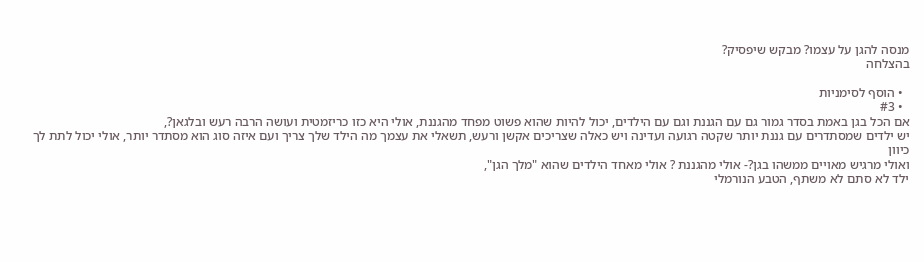מנסה להגן על עצמו? מבקש שיפסיק?
בהצלחה

  • הוסף לסימניות
  • #3
אם הכל בגן באמת בסדר גמור גם עם הגננת וגם עם הילדים, יכול להיות שהוא פשוט מפחד מהגננת, אולי היא כזו כריזמטית ועושה הרבה רעש ובלגאן?,
יש ילדים שמסתדרים עם גננת יותר שקטה רגועה ועדינה ויש כאלה שצריכים אקשן ורעש, תשאלי את עצמך מה הילד שלך צריך ועם איזה סוג הוא מסתדר יותר, אולי יכול לתת לך כיוון
ואולי מרגיש מאויים ממשהו בגן?- אולי מהגננת ? אולי מאחד הילדים שהוא "מלך הגן",
ילד לא סתם לא משתף, הטבע הנורמלי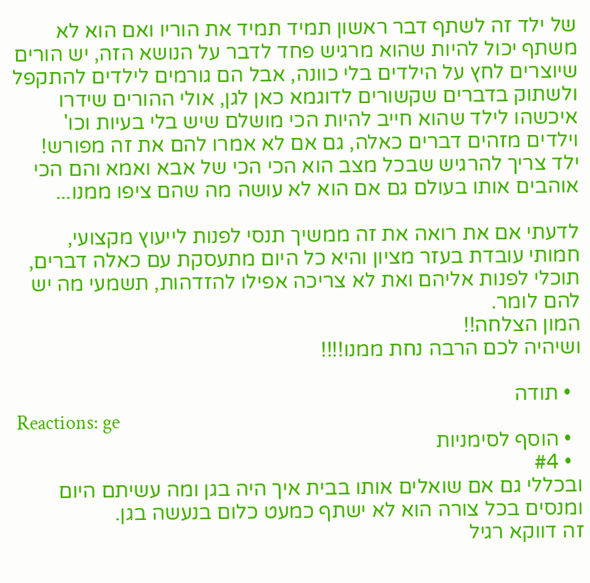של ילד זה לשתף דבר ראשון תמיד תמיד את הוריו ואם הוא לא משתף יכול להיות שהוא מרגיש פחד לדבר על הנושא הזה, יש הורים שיוצרים לחץ על הילדים בלי כוונה, אבל הם גורמים לילדים להתקפל ולשתוק בדברים שקשורים לדוגמא כאן לגן, אולי ההורים שידרו איכשהו לילד שהוא חייב להיות הכי מושלם שיש בלי בעיות וכו' וילדים מזהים דברים כאלה, גם אם לא אמרו להם את זה מפורש!
ילד צריך להרגיש שבכל מצב הוא הכי הכי של אבא ואמא והם הכי אוהבים אותו בעולם גם אם הוא לא עושה מה שהם ציפו ממנו...

לדעתי אם את רואה את זה ממשיך תנסי לפנות לייעוץ מקצועי, חמותי עובדת בעזר מציון והיא כל היום מתעסקת עם כאלה דברים, תוכלי לפנות אליהם ואת לא צריכה אפילו להזדהות, תשמעי מה יש להם לומר.
המון הצלחה!!
ושיהיה לכם הרבה נחת ממנו!!!!

  • תודה
Reactions: ge
  • הוסף לסימניות
  • #4
ובכללי גם אם שואלים אותו בבית איך היה בגן ומה עשיתם היום ומנסים בכל צורה הוא לא ישתף כמעט כלום בנעשה בגן.
זה דווקא רגיל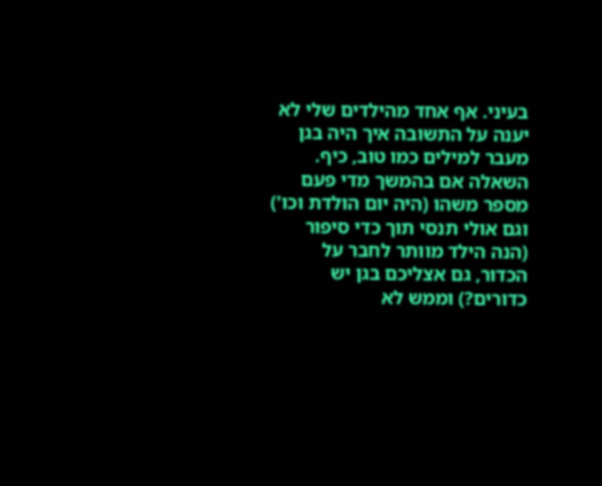בעיני. אף אחד מהילדים שלי לא יענה על התשובה איך היה בגן מעבר למילים כמו טוב, כיף.
השאלה אם בהמשך מדי פעם מספר משהו (היה יום הולדת וכו') וגם אולי תנסי תוך כדי סיפור (הנה הילד מוותר לחבר על הכדור, גם אצליכם בגן יש כדורים?) וממש לא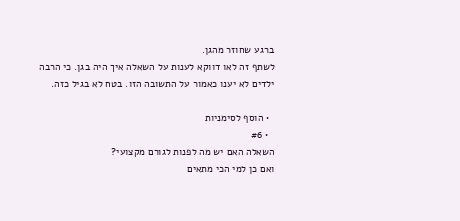ברגע שחוזר מהגן.
לשתף זה לאו דווקא לענות על השאלה איך היה בגן. כי הרבה ילדים לא יענו כאמור על התשובה הזו. בטח לא בגיל כזה.

  • הוסף לסימניות
  • #6
השאלה האם יש מה לפנות לגורם מקצועי?
ואם כן למי הכי מתאים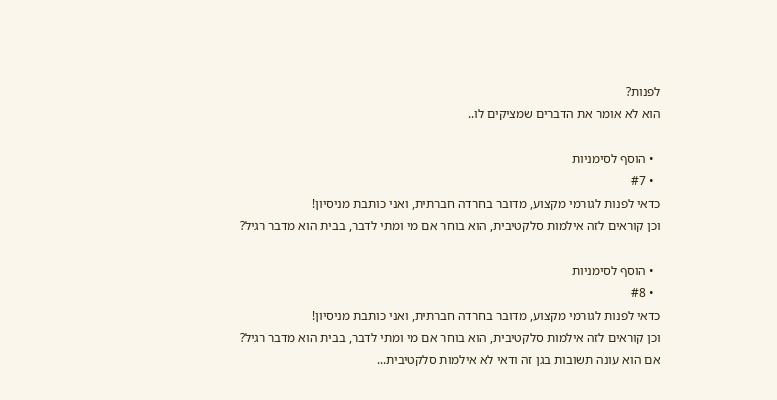לפנות?
הוא לא אומר את הדברים שמציקים לו..

  • הוסף לסימניות
  • #7
כדאי לפנות לגורמי מקצוע, מדובר בחרדה חברתית, ואני כותבת מניסיון!
וכן קוראים לזה אילמות סלקטיבית, הוא בוחר אם מי ומתי לדבר, בבית הוא מדבר רגיל?

  • הוסף לסימניות
  • #8
כדאי לפנות לגורמי מקצוע, מדובר בחרדה חברתית, ואני כותבת מניסיון!
וכן קוראים לזה אילמות סלקטיבית, הוא בוחר אם מי ומתי לדבר, בבית הוא מדבר רגיל?
אם הוא עונה תשובות בגן זה ודאי לא אילמות סלקטיבית...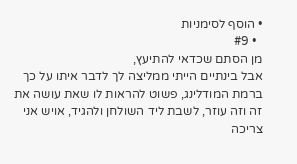• הוסף לסימניות
  • #9
מן הסתם שכדאי להתיעץ,
אבל בינתיים הייתי ממליצה לך לדבר איתו על כך ברמת המודלינג, פשוט להראות לו שאת עושה את זה וזה עוזר, לשבת ליד השולחן ולהגיד, אויש אני צריכה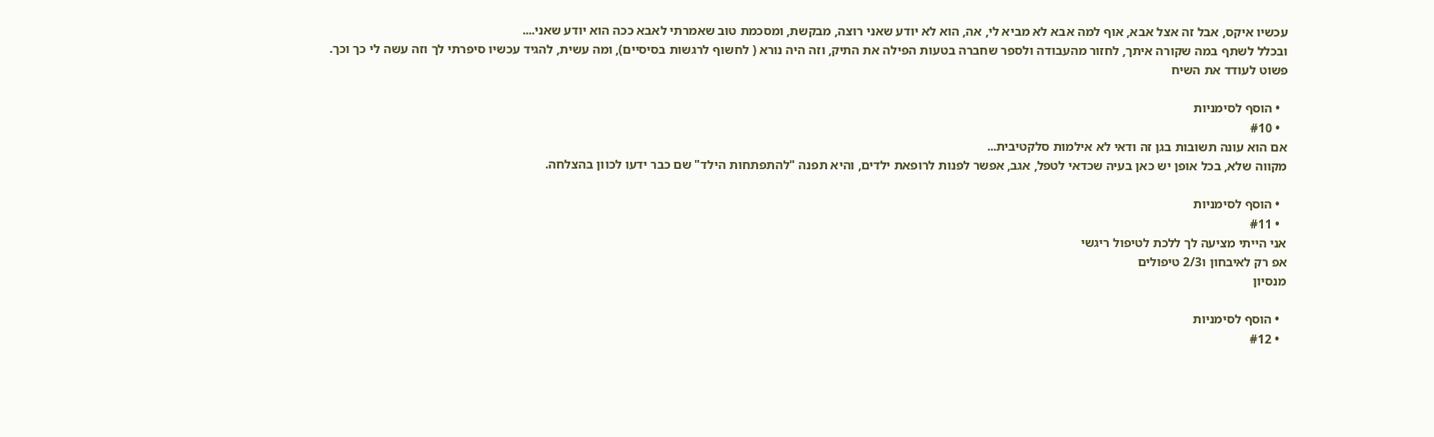עכשיו איקס, אבל זה אצל אבא, אוף למה אבא לא מביא לי, אה, הוא לא יודע שאני רוצה, מבקשת, ומסכמת טוב שאמרתי לאבא ככה הוא יודע שאני....
ובכלל לשתף במה שקורה איתך, לחזור מהעבודה ולספר שחברה בטעות הפילה את התיק, וזה היה נורא ( לחשוף לרגשות בסיסיים), ומה עשית, להגיד עכשיו סיפרתי לך וזה עשה לי כך וכך.
פשוט לעודד את השיח

  • הוסף לסימניות
  • #10
אם הוא עונה תשובות בגן זה ודאי לא אילמות סלקטיבית...
מקווה שלא, בכל אופן יש כאן בעיה שכדאי לטפל, אגב, אפשר לפנות לרופאת ילדים, והיא תפנה "להתפתחות הילד" שם כבר ידעו לכוון בהצלחה.

  • הוסף לסימניות
  • #11
אני הייתי מציעה לך ללכת לטיפול ריגשי
אפ רק לאיבחון ו2/3 טיפולים
מנסיון

  • הוסף לסימניות
  • #12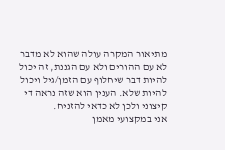מתיאור המקרה עולה שהוא לא מדבר לא עם ההורים ולא עם הגננת, זה יכול להיות דבר שיחלוף עם הזמן/גיל ויכול להיות שלא. הענין הוא שזה נראה די קיצוני ולכן לא כדאי להזניח.
אני במקצועי מאמן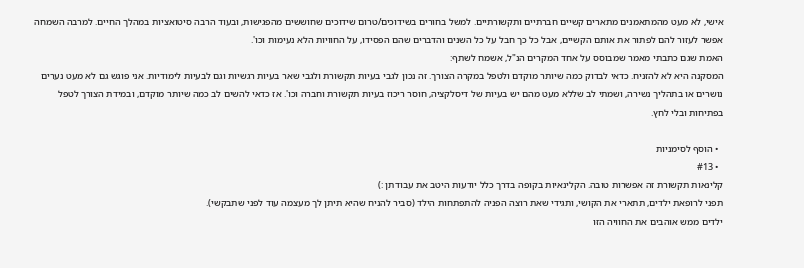אישי, לא מעט מהמתאמנים מתארים קשיים חברתיים ותקשורתיים. למשל בחורים בשידוכים/טרום שידוכים שחוששים מהפגישות, ובעוד הרבה סיטואציות במהלך החיים. למרבה השמחה אפשר לעזור להם לפתור את אותם הקשיים, אבל כל כך חבל על כל השנים והדברים שהם הפסידו, על החוויות הלא נעימות וכו'.
האמת שגם כתבתי מאמר שמבוסס על אחד המקרים הנ"ל, אשמח לשתף:
המסקנה היא לא להזניח. כדאי לבדוק כמה שיותר מוקדם ולטפל במקרה הצורך. זה נכון לגבי בעיות תקשורת ולגבי שאר בעיות רגשיות וגם לבעיות לימודיות. אני פוגש גם לא מעט נערים נושרים או בתהליך נשירה, ושמתי לב שללא מעט מהם יש בעיות של דיסלקציה, חוסר ריכוז בעיות תקשורת וחברה וכו'. אז כדאי להשים לב כמה שיותר מוקדם, ובמידת הצורך לטפל בפתיחות ובלי לחץ.

  • הוסף לסימניות
  • #13
קלינאות תקשורת זה אפשרות טובה. הקלינאיות בקופה בדרך כלל יודעות היטב את עבודתן :)
תפני לרופאת ילדים, תתארי את הקושי, ותגידי שאת רוצה הפניה להתפתחות הילד (סביר להניח שהיא תיתן לך מעצמה עוד לפני שתבקשי).
ילדים ממש אוהבים את החוויה הזו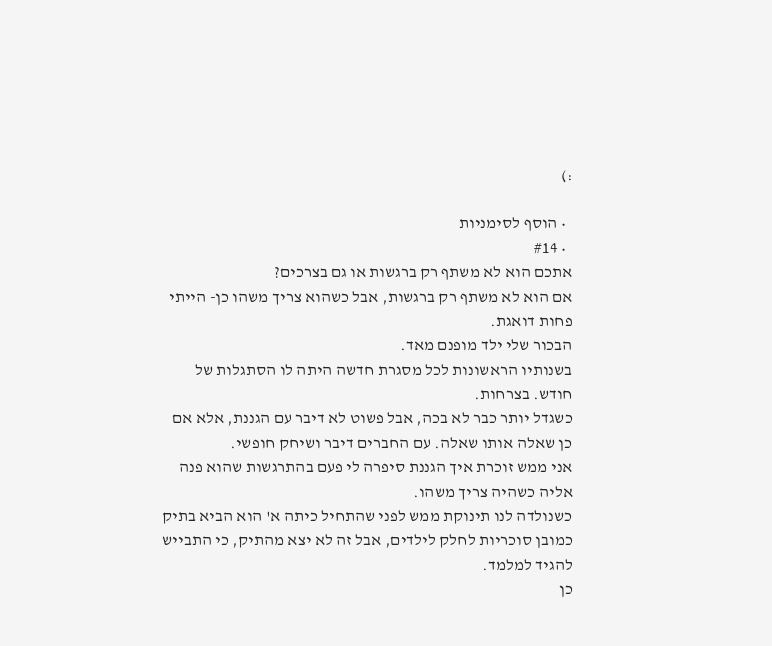:)

  • הוסף לסימניות
  • #14
אתכם הוא לא משתף רק ברגשות או גם בצרכים?
אם הוא לא משתף רק ברגשות, אבל כשהוא צריך משהו כן- הייתי פחות דואגת.
הבכור שלי ילד מופנם מאד.
בשנותיו הראשונות לכל מסגרת חדשה היתה לו הסתגלות של חודש. בצרחות.
כשגדל יותר כבר לא בכה, אבל פשוט לא דיבר עם הגננת, אלא אם כן שאלה אותו שאלה. עם החברים דיבר ושיחק חופשי.
אני ממש זוכרת איך הגננת סיפרה לי פעם בהתרגשות שהוא פנה אליה כשהיה צריך משהו.
כשנולדה לנו תינוקת ממש לפני שהתחיל כיתה א' הוא הביא בתיק כמובן סוכריות לחלק לילדים, אבל זה לא יצא מהתיק, כי התבייש להגיד למלמד.
כן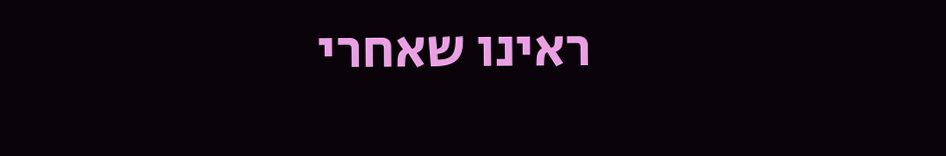ראינו שאחרי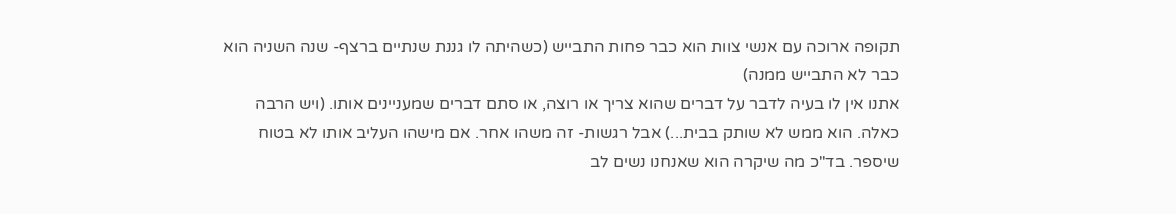תקופה ארוכה עם אנשי צוות הוא כבר פחות התבייש (כשהיתה לו גננת שנתיים ברצף- שנה השניה הוא כבר לא התבייש ממנה)
אתנו אין לו בעיה לדבר על דברים שהוא צריך או רוצה, או סתם דברים שמעניינים אותו. (ויש הרבה כאלה. הוא ממש לא שותק בבית...) אבל רגשות- זה משהו אחר. אם מישהו העליב אותו לא בטוח שיספר. בד"כ מה שיקרה הוא שאנחנו נשים לב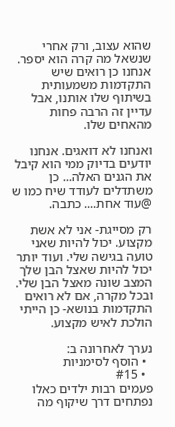שהוא עצוב, ורק אחרי שנשאל מה קרה הוא יספר.
אנחנו כן רואים שיש התקדמות משמעותית בשיתוף שלו אותנו, אבל עדיין זה הרבה פחות מהאחים שלו.

ואנחנו לא דואגים. אנחנו יודעים בדיוק ממי הוא קיבל את הגנים האלה... כן משתדלים לעודד שיח כמו ש @עוד אחת.... כתבה.

רק מסייגת- אני לא אשת מקצוע. יכול להיות שאני טועה בגישה שלי. ועוד יותר יכול להיות שאצל הבן שלך המצב שונה מאצל הבן שלי.
ובכל מקרה, אם לא רואים התקדמות בנושא- כן הייתי הולכת לאיש מקצוע.

נערך לאחרונה ב:
  • הוסף לסימניות
  • #15
פעמים רבות ילדים כאלו נפתחים דרך שיקוף מה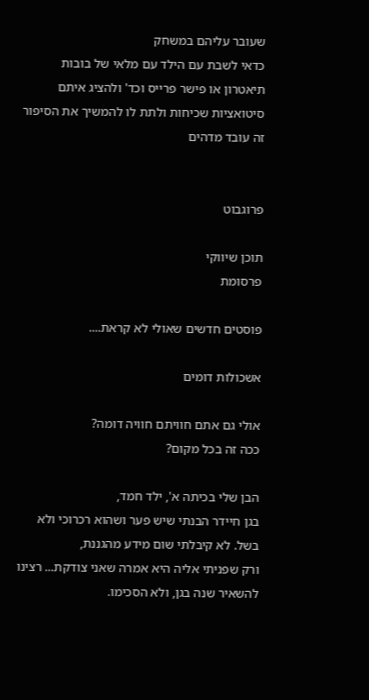שעובר עליהם במשחק
כדאי לשבת עם הילד עם מלאי של בובות תיאטרון או פישר פרייס וכד' ולהציג איתם סיטואציות שכיחות ולתת לו להמשיך את הסיפור
זה עובד מדהים


פרוגבוט

תוכן שיווקי
פרסומת

פוסטים חדשים שאולי לא קראת....

אשכולות דומים

אולי גם אתם חוויתם חוויה דומה?
ככה זה בכל מקום?

הבן שלי בכיתה א', ילד חמד,
בגן חיידר הבנתי שיש פער ושהוא רכרוכי ולא בשל. לא קיבלתי שום מידע מהגננת,
ורק שפניתי אליה היא אמרה שאני צודקת... רצינו להשאיר שנה בגן, ולא הסכימו.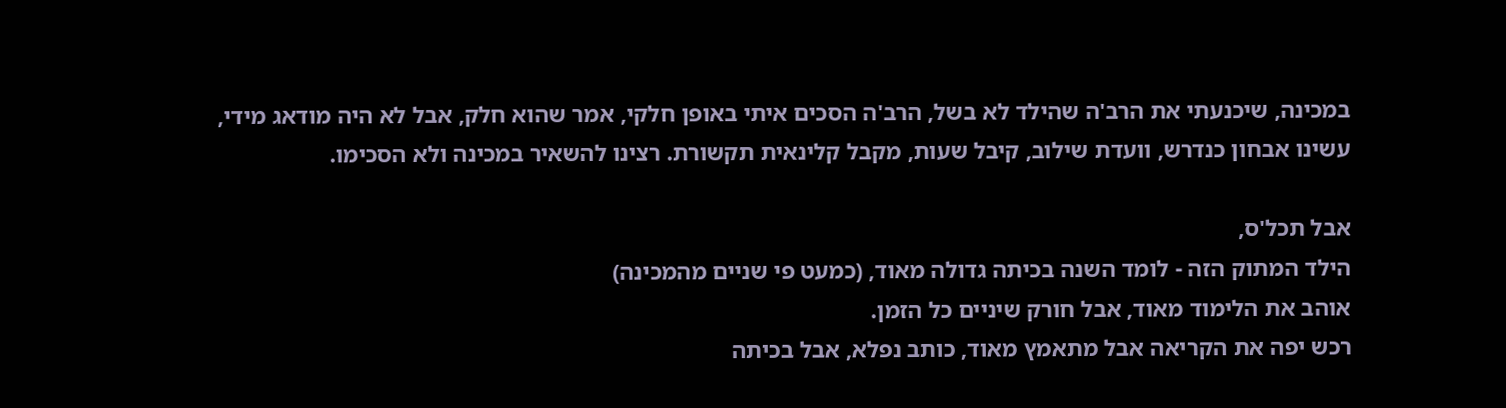במכינה, שיכנעתי את הרב'ה שהילד לא בשל, הרב'ה הסכים איתי באופן חלקי, אמר שהוא חלק, אבל לא היה מודאג מידי,
עשינו אבחון כנדרש, וועדת שילוב, קיבל שעות, מקבל קלינאית תקשורת. רצינו להשאיר במכינה ולא הסכימו.

אבל תכל'ס,
הילד המתוק הזה - לומד השנה בכיתה גדולה מאוד, (כמעט פי שניים מהמכינה)
אוהב את הלימוד מאוד, אבל חורק שיניים כל הזמן.
רכש יפה את הקריאה אבל מתאמץ מאוד, כותב נפלא, אבל בכיתה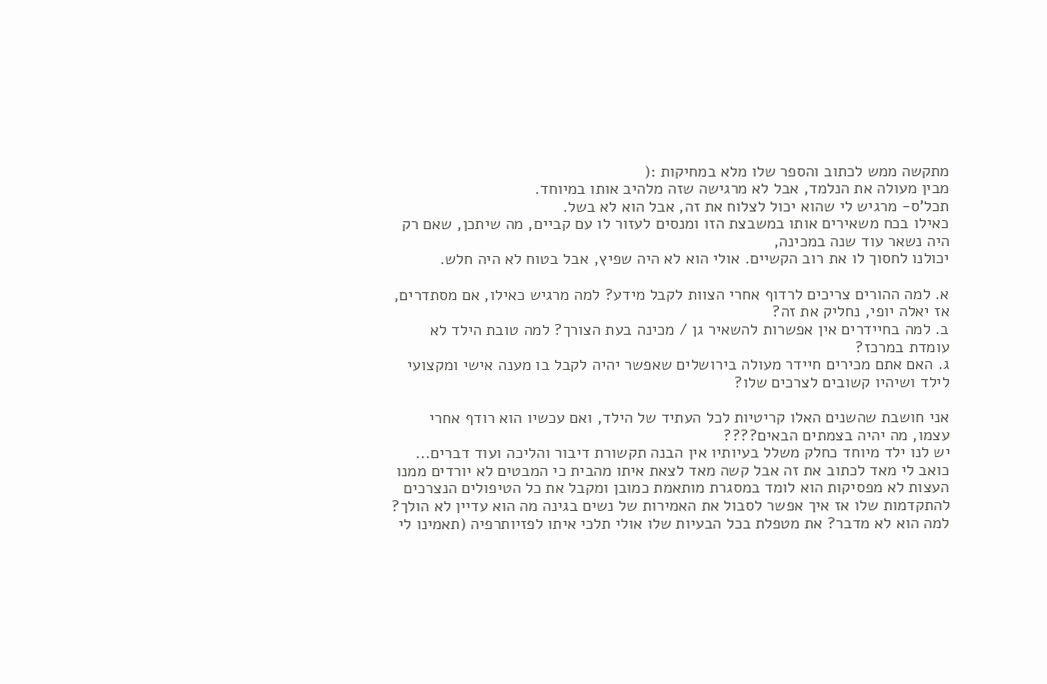מתקשה ממש לכתוב והספר שלו מלא במחיקות :(
מבין מעולה את הנלמד, אבל לא מרגישה שזה מלהיב אותו במיוחד.
תכל'ס- מרגיש לי שהוא יכול לצלוח את זה, אבל הוא לא בשל.
כאילו בכח משאירים אותו במשבצת הזו ומנסים לעזור לו עם קביים, מה שיתכן, שאם רק היה נשאר עוד שנה במכינה,
יכולנו לחסוך לו את רוב הקשיים. אולי הוא לא היה שפיץ, אבל בטוח לא היה חלש.

א. למה ההורים צריכים לרדוף אחרי הצוות לקבל מידע? למה מרגיש כאילו, אם מסתדרים, אז יאלה יופי, נחליק את זה?
ב. למה בחיידרים אין אפשרות להשאיר גן / מכינה בעת הצורך? למה טובת הילד לא עומדת במרכז?
ג. האם אתם מכירים חיידר מעולה בירושלים שאפשר יהיה לקבל בו מענה אישי ומקצועי לילד ושיהיו קשובים לצרכים שלו?

אני חושבת שהשנים האלו קריטיות לכל העתיד של הילד, ואם עכשיו הוא רודף אחרי עצמו, מה יהיה בצמתים הבאים????
יש לנו ילד מיוחד כחלק משלל בעיותיו אין הבנה תקשורת דיבור והליכה ועוד דברים...
כואב לי מאד לכתוב את זה אבל קשה מאד לצאת איתו מהבית כי המבטים לא יורדים ממנו העצות לא מפסיקות הוא לומד במסגרת מותאמת כמובן ומקבל את כל הטיפולים הנצרכים להתקדמות שלו אז איך אפשר לסבול את האמירות של נשים בגינה מה הוא עדיין לא הולך? למה הוא לא מדבר? את מטפלת בכל הבעיות שלו אולי תלכי איתו לפזיותרפיה (תאמינו לי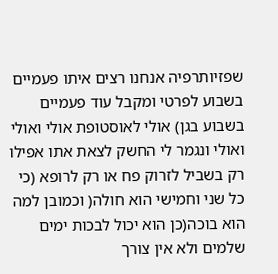שפזיותרפיה אנחנו רצים איתו פעמיים בשבוע לפרטי ומקבל עוד פעמיים בשבוע בגן) אולי לאוסטופת אולי ואולי ואולי ונגמר לי החשק לצאת אתו אפילו רק בשביל לזרוק פח או רק לרופא (כי כל שני וחמישי הוא חולה( וכמובן למה הוא בוכה(כן הוא יכול לבכות ימים שלמים ולא אין צורך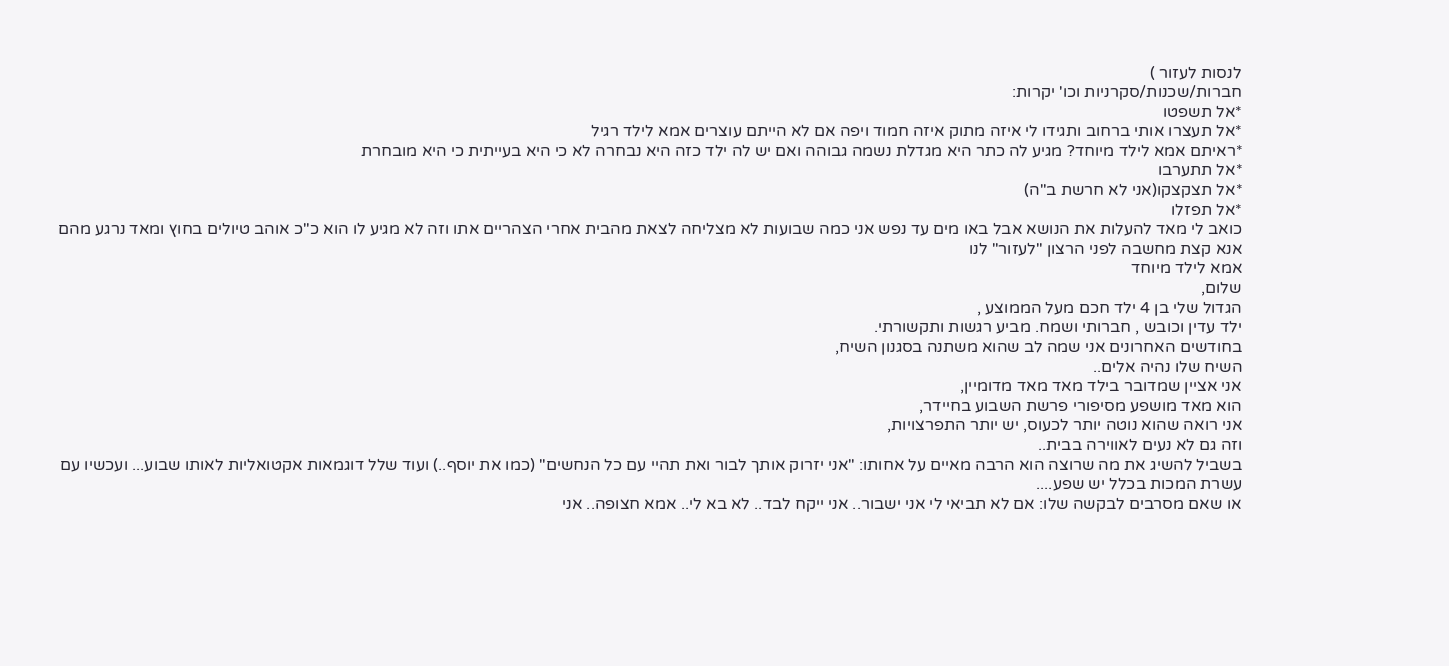לנסות לעזור )
חברות/שכנות/סקרניות וכו' יקרות:
*אל תשפטו
*אל תעצרו אותי ברחוב ותגידו לי איזה מתוק איזה חמוד ויפה אם לא הייתם עוצרים אמא לילד רגיל
*ראיתם אמא לילד מיוחד? מגיע לה כתר היא מגדלת נשמה גבוהה ואם יש לה ילד כזה היא נבחרה לא כי היא בעייתית כי היא מובחרת
*אל תתערבו
*אל תצקצקו(אני לא חרשת ב"ה)
*אל תפזלו
כואב לי מאד להעלות את הנושא אבל באו מים עד נפש אני כמה שבועות לא מצליחה לצאת מהבית אחרי הצהריים אתו וזה לא מגיע לו הוא כ"כ אוהב טיולים בחוץ ומאד נרגע מהם
אנא קצת מחשבה לפני הרצון "לעזור" לנו
אמא לילד מיוחד
שלום,
הגדול שלי בן 4 ילד חכם מעל הממוצע ,
ילד עדין וכובש , חברותי ושמח. מביע רגשות ותקשורתי.
בחודשים האחרונים אני שמה לב שהוא משתנה בסגנון השיח,
השיח שלו נהיה אלים..
אני אציין שמדובר בילד מאד מאד מדומיין,
הוא מאד מושפע מסיפורי פרשת השבוע בחיידר,
אני רואה שהוא נוטה יותר לכעוס, יש יותר התפרצויות,
וזה גם לא נעים לאווירה בבית..
בשביל להשיג את מה שרוצה הוא הרבה מאיים על אחותו: "אני יזרוק אותך לבור ואת תהיי עם כל הנחשים" (כמו את יוסף..) ועוד שלל דוגמאות אקטואליות לאותו שבוע... ועכשיו עם עשרת המכות בכלל יש שפע....
או שאם מסרבים לבקשה שלו: אם לא תביאי לי אני ישבור.. אני ייקח לבד.. לא בא לי.. אמא חצופה.. אני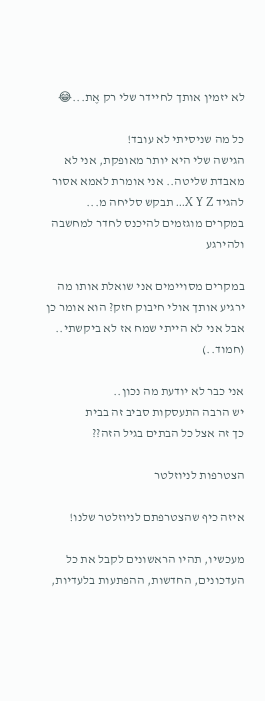לא יזמין אותך לחיידר שלי רק אֶת...😂

כל מה שניסיתי לא עובד!
הגישה שלי היא יותר מאופקת, אני לא מאבדת שליטה.. אני אומרת לאמא אסור להגיד X Y Z... תבקש סליחה מ...
במקרים מוגזמים להיכנס לחדר למחשבה ולהירגע

במקרים מסויימים אני שואלת אותו מה ירגיע אותך אולי חיבוק חזק? הוא אומר כן אבל אני לא הייתי שמח אז לא ביקשתי.. (חמוד..)

אני כבר לא יודעת מה נכון..
יש הרבה התעסקות סביב זה בבית
כך זה אצל כל הבתים בגיל הזה??

הצטרפות לניוזלטר

איזה כיף שהצטרפתם לניוזלטר שלנו!

מעכשיו, תהיו הראשונים לקבל את כל העדכונים, החדשות, ההפתעות בלעדיות,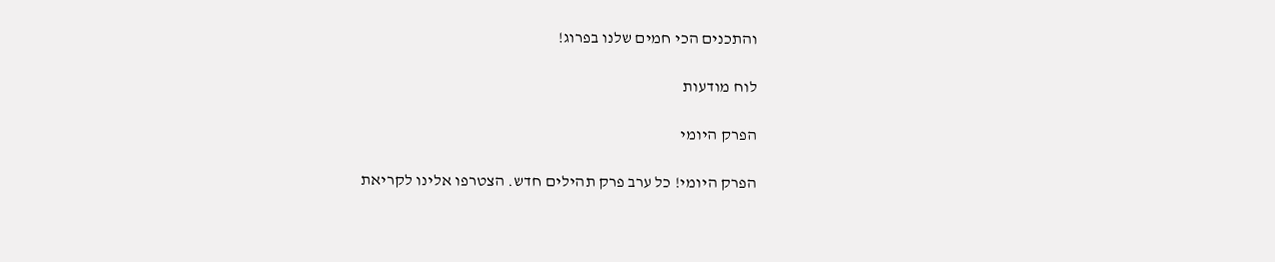והתכנים הכי חמים שלנו בפרוג!

לוח מודעות

הפרק היומי

הפרק היומי! כל ערב פרק תהילים חדש. הצטרפו אלינו לקריאת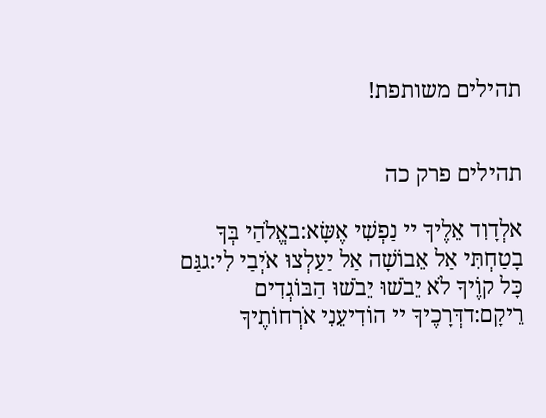תהילים משותפת!


תהילים פרק כה

אלְדָוִד אֵלֶיךָ יי נַפְשִׁי אֶשָּׂא:באֱלֹהַי בְּךָ בָטַחְתִּי אַל אֵבוֹשָׁה אַל יַעַלְצוּ אֹיְבַי לִי:גגַּם כָּל קוֶֹיךָ לֹא יֵבֹשׁוּ יֵבֹשׁוּ הַבּוֹגְדִים רֵיקָם:דדְּרָכֶיךָ יי הוֹדִיעֵנִי אֹרְחוֹתֶיךָ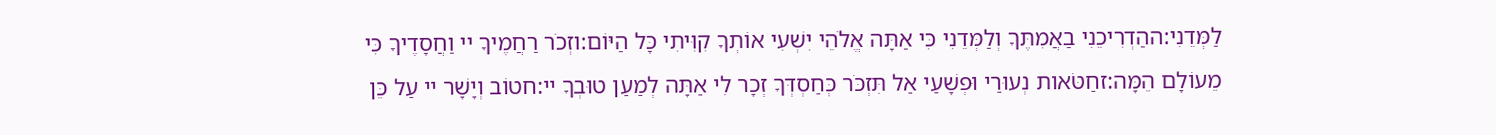לַמְּדֵנִי:ההַדְרִיכֵנִי בַאֲמִתֶּךָ וְלַמְּדֵנִי כִּי אַתָּה אֱלֹהֵי יִשְׁעִי אוֹתְךָ קִוִּיתִי כָּל הַיּוֹם:וזְכֹר רַחֲמֶיךָ יי וַחֲסָדֶיךָ כִּי מֵעוֹלָם הֵמָּה:זחַטֹּאות נְעוּרַי וּפְשָׁעַי אַל תִּזְכֹּר כְּחַסְדְּךָ זְכָר לִי אַתָּה לְמַעַן טוּבְךָ יי:חטוֹב וְיָשָׁר יי עַל כֵּן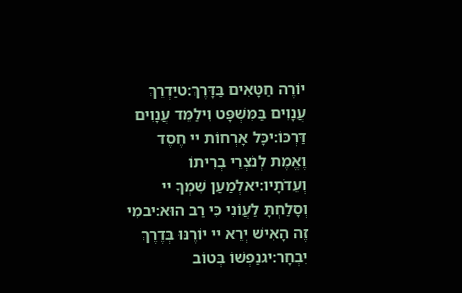יוֹרֶה חַטָּאִים בַּדָּרֶךְ:טיַדְרֵךְ עֲנָוִים בַּמִּשְׁפָּט וִילַמֵּד עֲנָוִים דַּרְכּוֹ:יכָּל אָרְחוֹת יי חֶסֶד וֶאֱמֶת לְנֹצְרֵי בְרִיתוֹ וְעֵדֹתָיו:יאלְמַעַן שִׁמְךָ יי וְסָלַחְתָּ לַעֲוֹנִי כִּי רַב הוּא:יבמִי זֶה הָאִישׁ יְרֵא יי יוֹרֶנּוּ בְּדֶרֶךְ יִבְחָר:יגנַפְשׁוֹ בְּטוֹב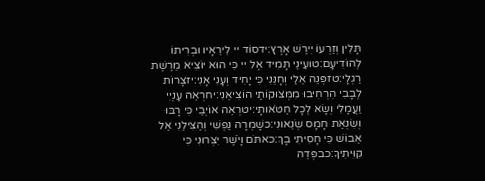תָּלִין וְזַרְעוֹ יִירַשׁ אָרֶץ:ידסוֹד יי לִירֵאָיו וּבְרִיתוֹ לְהוֹדִיעָם:טועֵינַי תָּמִיד אֶל יי כִּי הוּא יוֹצִיא מֵרֶשֶׁת רַגְלָי:טזפְּנֵה אֵלַי וְחָנֵּנִי כִּי יָחִיד וְעָנִי אָנִי:יזצָרוֹת לְבָבִי הִרְחִיבוּ מִמְּצוּקוֹתַי הוֹצִיאֵנִי:יחרְאֵה עָנְיִי וַעֲמָלִי וְשָׂא לְכָל חַטֹּאותָי:יטרְאֵה אוֹיְבַי כִּי רָבּוּ וְשִׂנְאַת חָמָס שְׂנֵאוּנִי:כשָׁמְרָה נַפְשִׁי וְהַצִּילֵנִי אַל אֵבוֹשׁ כִּי חָסִיתִי בָךְ:כאתֹּם וָיֹשֶׁר יִצְּרוּנִי כִּי קִוִּיתִיךָ:כבפְּדֵה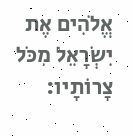אֱלֹהִים אֶת יִשְׂרָאֵל מִכֹּל צָרוֹתָיו: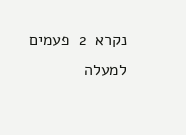נקרא  2  פעמים
למעלה